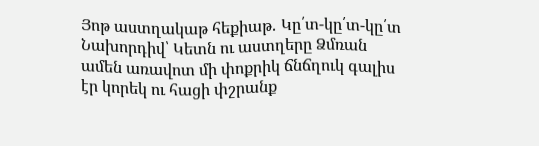Յոթ աստղակաթ հեքիաթ․ Կը՛տ-կը՛տ-կը՛տ
Նախորդիվ՝ Կետն ու աստղերը Ձմռան ամեն առավոտ մի փոքրիկ ճնճղուկ գալիս էր կորեկ ու հացի փշրանք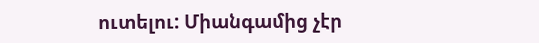ուտելու: Միանգամից չէր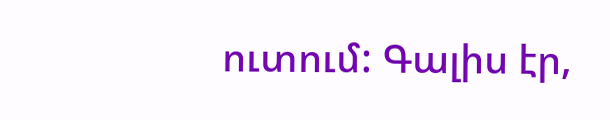ուտում: Գալիս էր,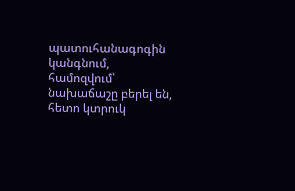պատուհանագոգին կանգնում, համոզվում՝ նախաճաշը բերել են, հետո կտրուկ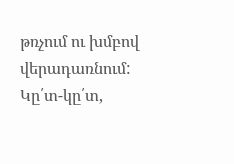թռչում ու խմբով վերադառնում: Կը՛տ-կը՛տ,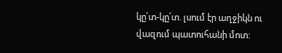կը՛տ-կը՛տ. լսում էր աղջիկն ու վազում պատուհանի մոտ: